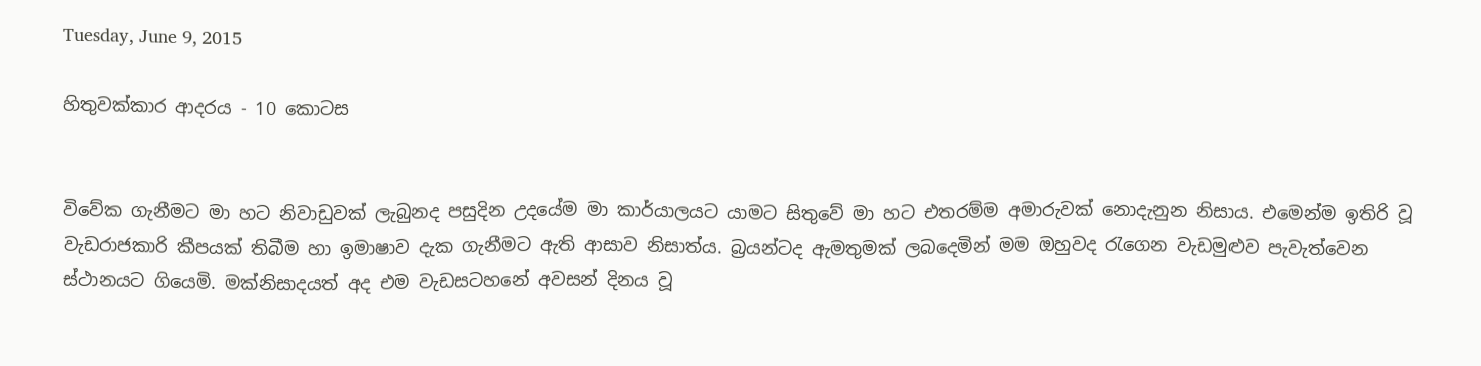Tuesday, June 9, 2015

හිතුවක්කාර ආදරය - 10 කොටස


විවේක ගැනීමට මා හට නිවාඩුවක් ලැබුනද පසුදින උදයේම මා කාර්යාලයට යාමට සිතුවේ මා හට එතරම්ම අමාරුවක් නොදැනුන නිසාය. එමෙන්ම ඉතිරි වූ වැඩරාජකාරි කීපයක් තිබීම හා ඉමාෂාව දැක ගැනීමට ඇති ආසාව නිසාත්ය. බ්‍රයන්ටද ඇමතුමක් ලබදෙමින් මම ඔහුවද රැගෙන වැඩමුළුව පැවැත්වෙන ස්ථානයට ගියෙමි. මක්නිසාදයත් අද එම වැඩසටහනේ අවසන් දිනය වූ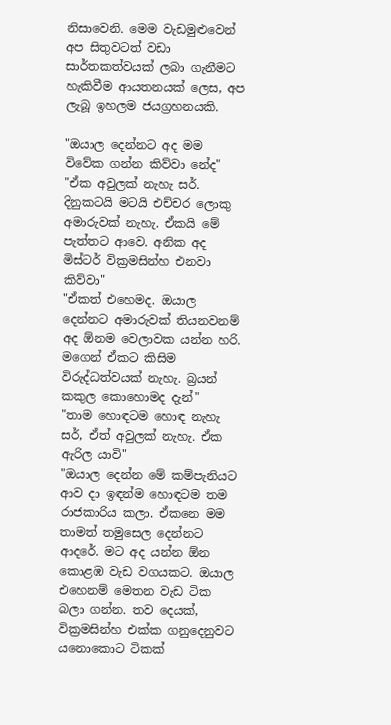නිසාවෙනි. මෙම වැඩමුළුවෙන් අප සිතුවටත් වඩා සාර්තකත්වයක් ලබා ගැනීමට හැකිවීම ආයතනයක් ලෙස, අප ලැබූ ඉහලම ජයග්‍රහනයකි.

"ඔයාල දෙන්නට අද මම විවේක ගන්න කිව්වා නේද"
"ඒක අවුලක් නැහැ සර්. දිනුකටයි මටයි එච්චර ලොකු අමාරුවක් නැහැ. ඒකයි මේ පැත්තට ආවෙ. අනික අද මිස්ටර් වික්‍රමසින්හ එනවා කිව්වා"
"ඒකත් එහෙමද. ඔයාල දෙන්නට අමාරුවක් තියනවනම් අද ඕනම වෙලාවක යන්න හරි. මගෙන් ඒකට කිසිම විරුද්ධත්වයක් නැහැ. බ්‍රයන් කකුල කොහොමද දැන්"
"තාම හොඳටම හොඳ නැහැ සර්, ඒත් අවුලක් නැහැ. ඒක ඇරිල යාවි"
"ඔයාල දෙන්න මේ කම්පැනියට ආව දා ඉඳන්ම හොඳටම තම රාජකාරිය කලා. ඒකනෙ මම තාමත් තමුසෙල දෙන්නට ආදරේ. මට අද යන්න ඕන කොළඹ වැඩ වගයකට. ඔයාල එහෙනම් මෙතන වැඩ ටික බලා ගන්න. තව දෙයක්, වික්‍රමසින්හ එක්ක ගනුදෙනුවට යනොකොට ටිකක්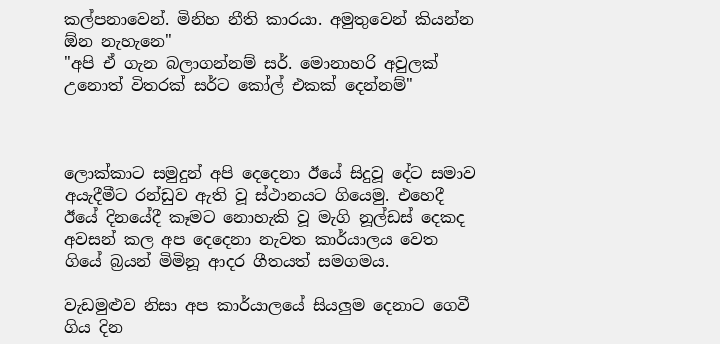කල්පනාවෙන්. මිනිහ නීති කාරයා. අමුතුවෙන් කියන්න ඕන නැහැනෙ"
"අපි ඒ ගැන බලාගන්නම් සර්. මොනාහරි අවුලක් උනොත් විතරක් සර්ට කෝල් එකක් දෙන්නම්"



ලොක්කාට සමුදුන් අපි දෙදෙනා ඊයේ සිදුවූ දේට සමාව අයැදීමීට රන්ඩුව ඇති වූ ස්ථානයට ගියෙමු. එහෙදී ඊයේ දිනයේදී කෑමට නොහැකි වූ මැගි නූල්ඩස් දෙකද අවසන් කල අප දෙදෙනා නැවත කාර්යාලය වෙත ගියේ බ්‍රයන් මිමිනූ ආදර ගීතයත් සමගමය.

වැඩමුළුව නිසා අප කාර්යාලයේ සියලුම දෙනාට ගෙවී ගිය දින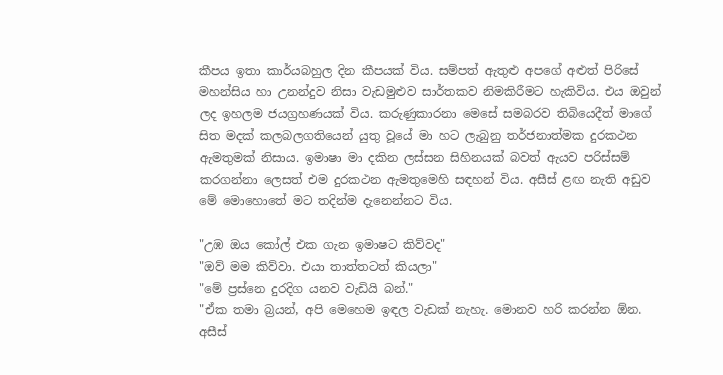කීපය ඉතා කාර්යබහුල දින කීපයක් විය. සම්පත් ඇතුළු අපගේ අළුත් පිරිසේ මහන්සිය හා උනන්දුව නිසා වැඩමුළුව සාර්තකව නිමකිරීමට හැකිවිය. එය ඔවුන් ලද ඉහලම ජයග්‍රහණයක් විය. කරුණුකාරනා මෙසේ සමබරව තිබියෙදීත් මාගේ සිත මදක් කලබලගතියෙන් යුතු වූයේ මා හට ලැබුනු තර්ජනාත්මක දුරකථන ඇමතුමක් නිසාය. ඉමාෂා මා දකින ලස්සන සිහිනයක් බවත් ඇයව පරිස්සම් කරගන්නා ලෙසත් එම දුරකථන ඇමතුමෙහි සඳහන් විය. අසීස් ළඟ නැති අඩුව මේ මොහොතේ මට තදින්ම දැනෙන්නට විය.

"උඹ ඔය කෝල් එක ගැන ඉමාෂට කිව්වද"
"ඔව් මම කිව්වා. එයා තාත්තටත් කියලා"
"මේ ප්‍රස්නෙ දුරදිග යනව වැඩියි බන්."
"ඒක තමා බ්‍රයන්, අපි මෙහෙම ඉඳල වැඩක් නැහැ. මොනව හරි කරන්න ඕන. අසීස්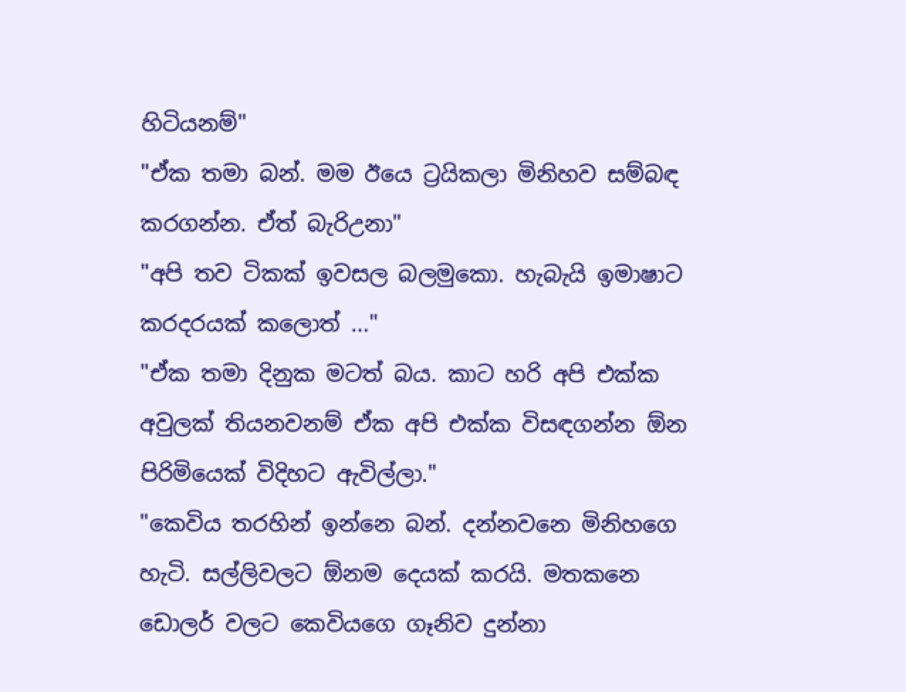හිටියනම්"
"ඒක තමා බන්. මම ඊයෙ ට්‍රයිකලා මිනිහව සම්බඳ කරගන්න. ඒත් බැරිඋනා"
"අපි තව ටිකක් ඉවසල බලමුකො. හැබැයි ඉමාෂාට කරදරයක් කලොත් ..."
"ඒක තමා දිනුක මටත් බය. කාට හරි අපි එක්ක අවුලක් තියනවනම් ඒක අපි එක්ක විසඳගන්න ඕන පිරිමියෙක් විදිහට ඇවිල්ලා."
"කෙවිය තරහින් ඉන්නෙ බන්. දන්නවනෙ මිනිහගෙ හැටි. සල්ලිවලට ඕනම දෙයක් කරයි. මතකනෙ ඩොලර් වලට කෙවියගෙ ගෑනිව දුන්නා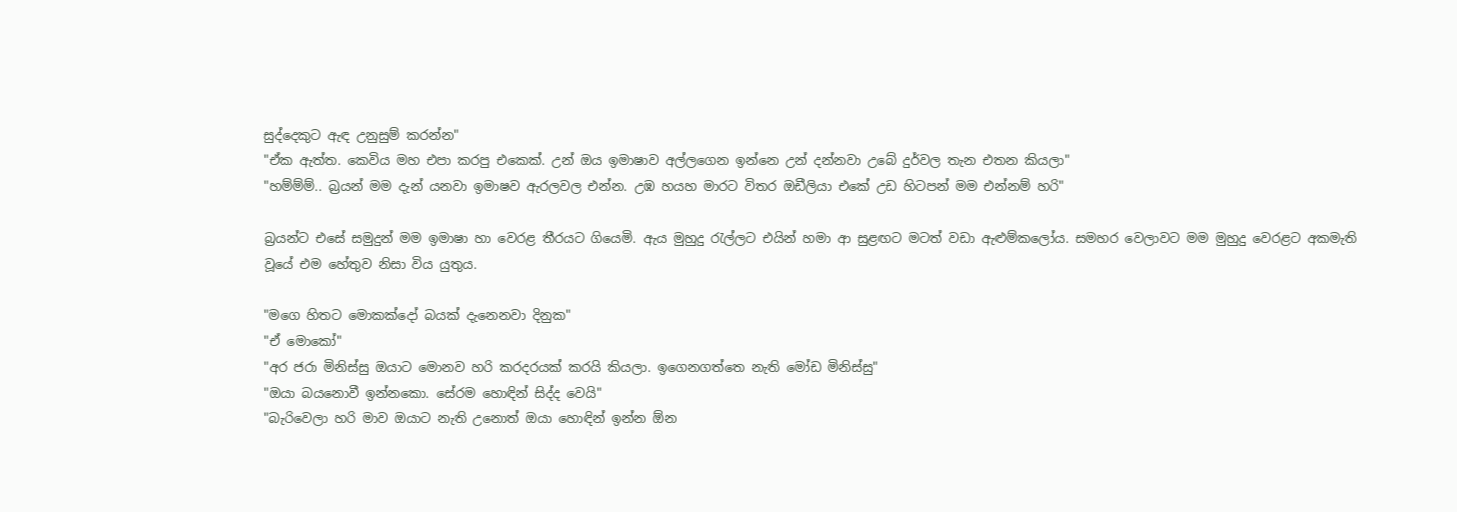සුද්දෙකුට ඇඳ උනුසුම් කරන්න"
"ඒක ඇත්ත. කෙවිය මහ එපා කරපු එකෙක්. උන් ඔය ඉමාෂාව අල්ලගෙන ඉන්නෙ උන් දන්නවා උබේ දුර්වල තැන එතන කියලා"
"හම්ම්ම්.. බ්‍රයන් මම දැන් යනවා ඉමාෂව ඇරලවල එන්න. උඹ හයහ මාරට විතර ඔඩීලියා එකේ උඩ හිටපන් මම එන්නම් හරි"

බ්‍රයන්ට එසේ සමුදුන් මම ඉමාෂා හා වෙරළ තීරයට ගියෙමි. ඇය මුහුදු රැල්ලට එයින් හමා ආ සුළඟට මටත් වඩා ඇළුම්කලෝය. සමහර වෙලාවට මම මුහුදු වෙරළට අකමැති වූයේ එම හේතුව නිසා විය යුතුය.

"මගෙ හිතට මොකක්දෝ බයක් දැනෙනවා දිනුක"
"ඒ මොකෝ"
"අර ජරා මිනිස්සු ඔයාට මොනව හරි කරදරයක් කරයි කියලා. ඉගෙනගත්තෙ නැති මෝඩ මිනිස්සු"
"ඔයා බයනොවී ඉන්නකො. සේරම හොඳින් සිද්ද වෙයි"
"බැරිවෙලා හරි මාව ඔයාට නැති උනොත් ඔයා හොඳින් ඉන්න ඕන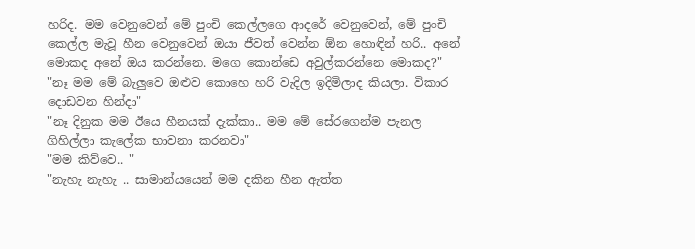හරිද. මම වෙනුවෙන් මේ පුංචි කෙල්ලගෙ ආදරේ වෙනුවෙන්, මේ පුංචි කෙල්ල මැවූ හීන වෙනුවෙන් ඔයා ජීවත් වෙන්න ඕන හොඳින් හරි.. අනේ මොකද අනේ ඔය කරන්නෙ. මගෙ කොන්ඩෙ අවුල්කරන්නෙ මොකද?"
"නෑ මම මේ බැලුවෙ ඔළුව කොහෙ හරි වැදිල ඉදිමිලාද කියලා. විකාර දොඩවන හින්දා"
"නෑ දිනුක මම ඊයෙ හීනයක් දැක්කා.. මම මේ සේරගෙන්ම පැනල ගිහිල්ලා කැලේක භාවනා කරනවා"
"මම කිව්වෙ.. "
"නැහැ නැහැ .. සාමාන්යයෙන් මම දකින හීන ඇත්ත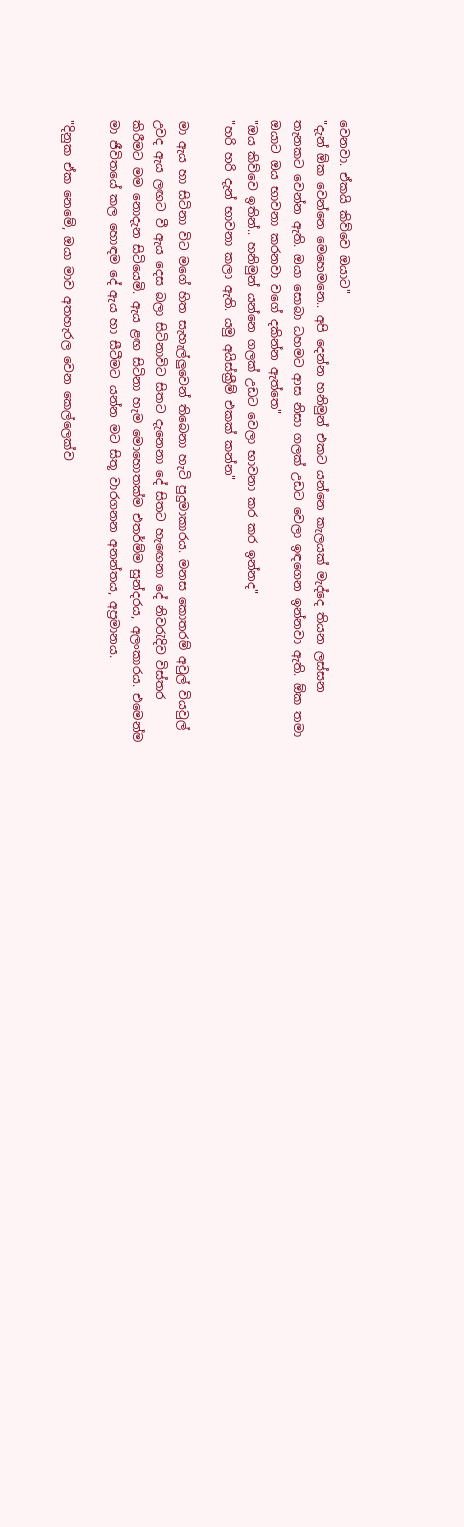වෙනවා. ඒකයි කිව්වෙ ඔයාට"
"දැන් ඕක වෙන්නෙ මෙහෙමනෙ.. අපි දෙන්න හනිමුන් එකට යන්නෙ කැලයක් මැද්දෙ තියන ලස්සන තැනකට වෙන්න ඇති. ඔයා සොබා ධහමට ආස නිසා ගලක් උඩට වෙලා ඉඳගෙන ඉන්නවා ඇති. ඕක තමා ඔයාට ඔය භාවනා කරනවා වගේ දකින්න ඇත්තෙ"
"ඔය කිව්වෙ ඉතින්.. හනිමුන් යන්නෙ ගලක් උඩට වෙලා භාවනා කර කර ඉන්නද"
"හරි හරි දැන් භාවනා කලා ඇති. යමු අයිස්ක්‍රීම් එකක් කන්න"

මා ඇය හා සිටිනා විට මගේ හිත සැහැල්ලුවෙන් තිබෙනා හැටි පුදුමාකාරය. මනස කොතරම් අවුල් වියවුල් උවද ඇය ලඟට වී ඇය දෙස බලා සිටිනාවිට සිතට දැනෙනා දේ සිතට හැඟෙනා දේ නිවරැදිව විස්තර කිරීමට මම නොදැන සිටියෙමි. ඇය ළඟ සිටිනා හැම මොහොතක්ම එතර්ම්ම සුන්දරය, අලංකාරය. එමෙන්ම මා ජීවිතයේ කල හොඳම දේ ඇය හා සීටීමට යන්න මට සිතූ වාරගනන අනන්තය, අප්‍රමානය.

"දිනුක ඒක නෙමේ, ඔයා මාව අතහැරල වෙන කෙල්ලෙක්ව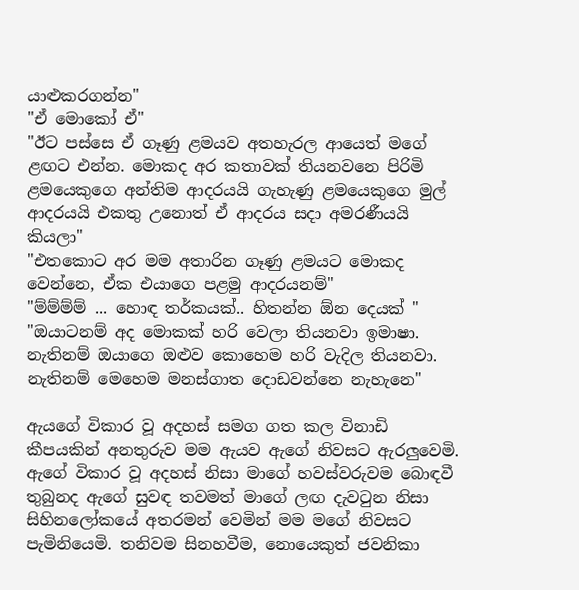යාළුකරගන්න"
"ඒ මොකෝ ඒ"
"ඊට පස්සෙ ඒ ගෑණු ළමයව අතහැරල ආයෙත් මගේ ළඟට එන්න. මොකද අර කතාවක් තියනවනෙ පිරිමි ළමයෙකුගෙ අන්තිම ආදරයයි ගැහැණු ළමයෙකුගෙ මුල් ආදරයයි එකතු උනොත් ඒ ආදරය සදා අමරණීයයි කියලා"
"එතකොට අර මම අතාරින ගෑණු ළමයට මොකද වෙන්නෙ, ඒක එයාගෙ පළමු ආදරයනම්"
"ම්ම්ම්ම් ... හොඳ තර්කයක්.. හිතන්න ඕන දෙයක් "
"ඔයාටනම් අද මොකක් හරි වෙලා තියනවා ඉමාෂා. නැතිනම් ඔයාගෙ ඔළුව කොහෙම හරි වැදිල තියනවා. නැතිනම් මෙහෙම මනස්ගාත දොඩවන්නෙ නැහැනෙ"

ඇයගේ විකාර වූ අදහස් සමග ගත කල විනාඩි කීපයකින් අනතුරුව මම ඇයව ඇගේ නිවසට ඇරලුවෙමි. ඇගේ විකාර වූ අදහස් නිසා මාගේ හවස්වරුවම බොඳවී තුබුනද ඇගේ සුවඳ තවමත් මාගේ ලඟ දැවටුන නිසා සිහිනලෝකයේ අතරමන් වෙමින් මම මගේ නිවසට පැමිනියෙමි. තනිවම සිනහවීම, නොයෙකුත් ජවනිකා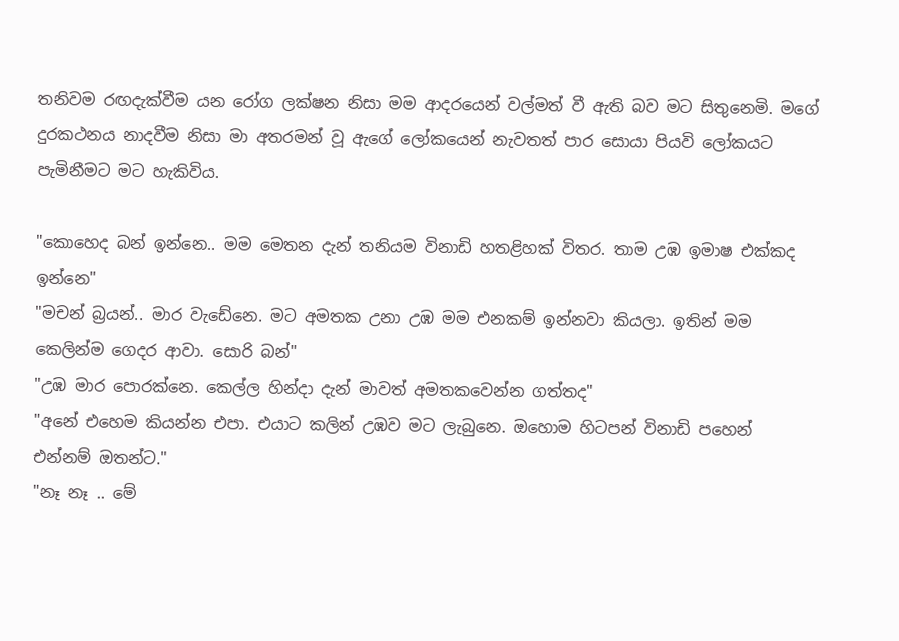තනිවම රඟදැක්වීම යන රෝග ලක්ෂන නිසා මම ආදරයෙන් වල්මත් වී ඇති බව මට සිතුනෙමි. මගේ දුරකථනය නාදවීම නිසා මා අතරමන් වූ ඇගේ ලෝකයෙන් නැවතත් පාර සොයා පියවි ලෝකයට පැමිනීමට මට හැකිවිය.

"කොහෙද බන් ඉන්නෙ.. මම මෙතන දැන් තනියම විනාඩි හතළිහක් විතර. තාම උඹ ඉමාෂ එක්කද ඉන්නෙ"
"මචන් බ්‍රයන්.. මාර වැඩේනෙ. මට අමතක උනා උඹ මම එනකම් ඉන්නවා කියලා. ඉතින් මම කෙලින්ම ගෙදර ආවා. සොරි බන්"
"උඹ මාර පොරක්නෙ. කෙල්ල හින්දා දැන් මාවත් අමතකවෙන්න ගත්තද"
"අනේ එහෙම කියන්න එපා. එයාට කලින් උඹව මට ලැබුනෙ. ඔහොම හිටපන් විනාඩි පහෙන් එන්නම් ඔතන්ට."
"නෑ නෑ .. මේ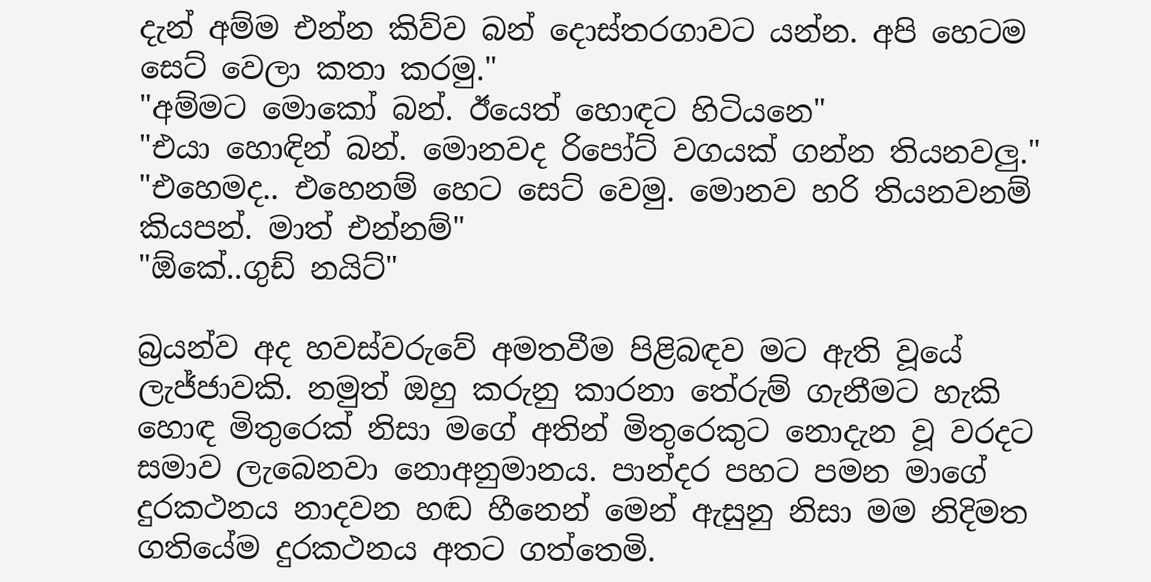දැන් අම්ම එන්න කිව්ව බන් දොස්තරගාවට යන්න. අපි හෙටම සෙට් වෙලා කතා කරමු."
"අම්මට මොකෝ බන්. ඊයෙත් හොඳට හිටියනෙ"
"එයා හොඳින් බන්. මොනවද රිපෝට් වගයක් ගන්න තියනවලු."
"එහෙමද.. එහෙනම් හෙට සෙට් වෙමු. මොනව හරි තියනවනම් කියපන්. මාත් එන්නම්"
"ඕකේ..ගුඩ් නයිට්"

බ්‍රයන්ව අද හවස්වරුවේ අමතවීම පිළිබඳව මට ඇති වූයේ ලැජ්ජාවකි. නමුත් ඔහු කරුනු කාරනා තේරුම් ගැනීමට හැකි හොඳ මිතුරෙක් නිසා මගේ අතින් මිතුරෙකුට නොදැන වූ වරදට සමාව ලැබෙනවා නොඅනුමානය. පාන්දර පහට පමන මාගේ දුරකථනය නාදවන හඬ හීනෙන් මෙන් ඇසුනු නිසා මම නිදිමත ගතියේම දුරකථනය අතට ගත්තෙමි.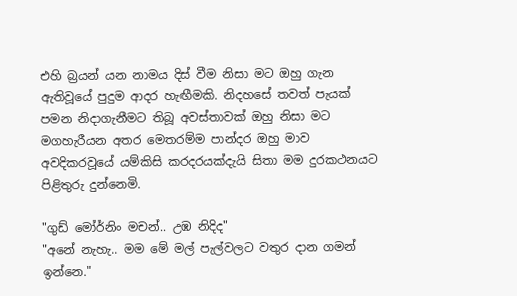එහි බ්‍රයන් යන නාමය දිස් වීම නිසා මට ඔහු ගැන ඇතිවූයේ පුදුම ආදර හැඟීමකි. නිදහසේ තවත් පැයක් පමන නිදාගැනීමට තිබූ අවස්තාවක් ඔහු නිසා මට මගහැරීයන අතර මෙතරම්ම පාන්දර ඔහු මාව අවදිකරවූයේ යම්කිසි කරදරයක්දැයි සිතා මම දුරකථනයට පිළිතුරු දුන්නෙමි.

"ගුඩ් මෝර්නිං මචන්.. උඹ නිදිද"
"අනේ නැහැ.. මම මේ මල් පැල්වලට වතුර දාන ගමන් ඉන්නෙ."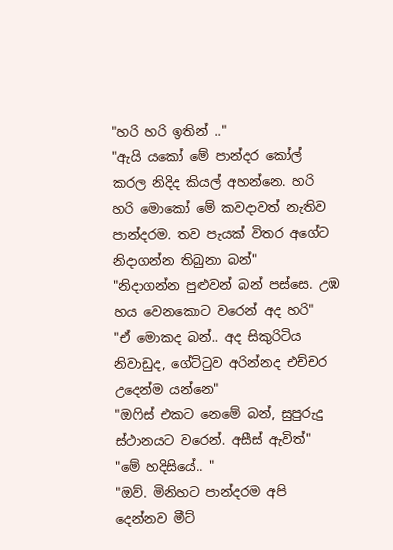"හරි හරි ඉතින් .."
"ඇයි යකෝ මේ පාන්දර කෝල් කරල නිදිද කියල් අහන්නෙ. හරි හරි මොකෝ මේ කවදාවත් නැතිව පාන්දරම. තව පැයක් විතර අගේට නිදාගන්න තිබුනා බන්"
"නිදාගන්න පුළුවන් බන් පස්සෙ. උඹ හය වෙනකොට වරෙන් අද හරි"
"ඒ මොකද බන්.. අද සිකුරිටිය නිවාඩුද, ගේට්ටුව අරින්නද එච්චර උදෙන්ම යන්නෙ"
"ඔෆිස් එකට නෙමේ බන්, සුපුරුදු ස්ථානයට වරෙන්. අසීස් ඇවිත්"
"මේ හදිසියේ.. "
"ඔව්. මිනිහට පාන්දරම අපි දෙන්නව මීට්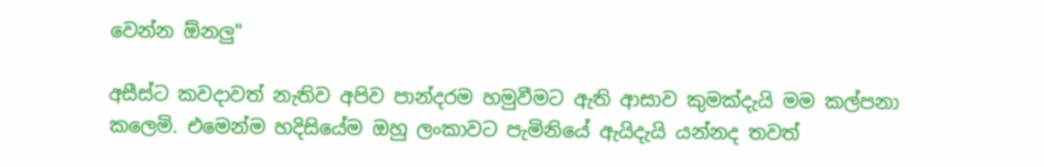වෙන්න ඕනලු"

අසීස්ට කවදාවත් නැතිව අපිව පාන්දරම හමුවීමට ඇති ආසාව කුමක්දැයි මම කල්පනා කලෙමි. එමෙන්ම හදිසියේම ඔහු ලංකාවට පැමිනියේ ඇයිදැයි යන්නද තවත්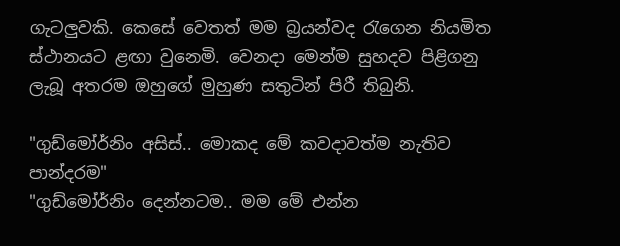ගැටලුවකි. කෙසේ වෙතත් මම බ්‍රයන්වද රැගෙන නියමිත ස්ථානයට ළඟා වුනෙමි. වෙනදා මෙන්ම සුහදව පිළිගනු ලැබූ අතරම ඔහුගේ මුහුණ සතුටින් පිරී තිබුනි.

"ගුඩ්මෝර්නිං අසිස්.. මොකද මේ කවදාවත්ම නැතිව පාන්දරම"
"ගුඩ්මෝර්නිං දෙන්නටම.. මම මේ එන්න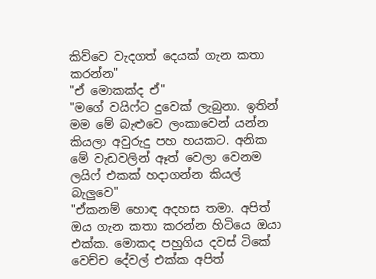කිව්වෙ වැදගත් දෙයක් ගැන කතා කරන්න"
"ඒ මොකක්ද ඒ"
"මගේ වයිෆ්ට දුවෙක් ලැබුනා. ඉතින් මම මේ බැළුවෙ ලංකාවෙන් යන්න කියලා අවුරුදු පහ හයකට. අනික මේ වැඩවලින් ඈත් වෙලා වෙනම ලයිෆ් එකක් හදාගන්න කියල් බැලුවෙ"
"ඒකනම් හොඳ අදහස තමා. අපිත් ඔය ගැන කතා කරන්න හිටියෙ ඔයා එක්ක. මොකද පහුගිය දවස් ටිකේ වෙච්ච දේවල් එක්ක අපිත්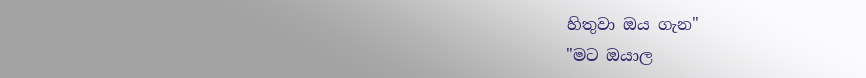හිතුවා ඔය ගැන"
"මට ඔයාල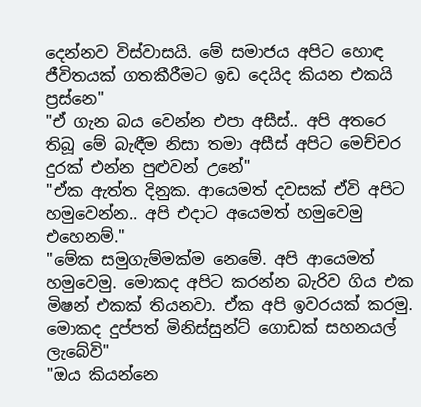දෙන්නව විස්වාසයි. මේ සමාජය අපිට හොඳ ජීවිතයක් ගතකීරීමට ඉඩ දෙයිද කියන එකයි ප්‍රස්නෙ"
"ඒ ගැන බය වෙන්න එපා අසීස්.. අපි අතරෙ තිබූ මේ බැඳීම නිසා තමා අසීස් අපිට මෙච්චර දුරක් එන්න පුළුවන් උනේ"
"ඒක ඇත්ත දිනුක. ආයෙමත් දවසක් ඒවි අපිට හමුවෙන්න.. අපි එදාට අයෙමත් හමුවෙමු එහෙනම්."
"මේක සමුගැම්මක්ම නෙමේ. අපි ආයෙමත් හමුවෙමු. මොකද අපිට කරන්න බැරිව ගිය එක මිෂන් එකක් තියනවා. ඒක අපි ඉවරයක් කරමු. මොකද දුප්පත් මිනිස්සුන්ට් ගොඩක් සහනයල් ලැබේවි"
"ඔය කියන්නෙ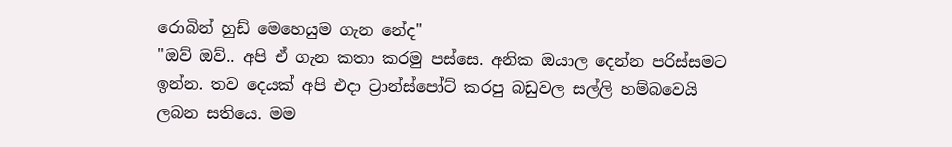රොබින් හුඩ් මෙහෙයුම ගැන නේද"
"ඔව් ඔව්.. අපි ඒ ගැන කතා කරමු පස්සෙ. අනික ඔයාල දෙන්න පරිස්සමට ඉන්න. තව දෙයක් අපි එදා ට්‍රාන්ස්පෝට් කරපු බඩුවල සල්ලි හම්බවෙයි ලබන සතියෙ. මම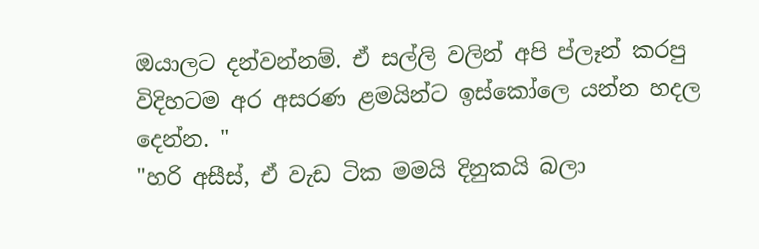ඔයාලට දන්වන්නම්. ඒ සල්ලි වලින් අපි ප්ලෑන් කරපු විදිහටම අර අසරණ ළමයින්ට ඉස්කෝලෙ යන්න හදල දෙන්න. "
"හරි අසීස්, ඒ වැඩ ටික මමයි දිනුකයි බලා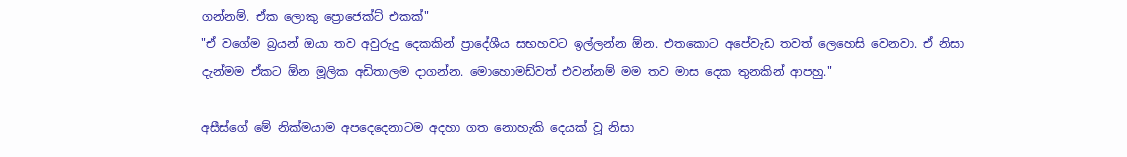ගන්නම්. ඒක ලොකු ප්‍රොජෙක්ට් එකක්"
"ඒ වගේම බ්‍රයන් ඔයා තව අවුරුදු දෙකකින් ප්‍රාදේශීය සභහවට ඉල්ලන්න ඕන. එතකොට අපේවැඩ තවත් ලෙහෙසි වෙනවා. ඒ නිසා දැන්මම ඒකට ඕන මූලික අඩිතාලම දාගන්න. මොහොමඩ්වත් එවන්නම් මම තව මාස දෙක තුනකින් ආපහු."

අසීස්ගේ මේ නික්මයාම අපදෙදෙනාටම අදහා ගත නොහැකි දෙයක් වූ නිසා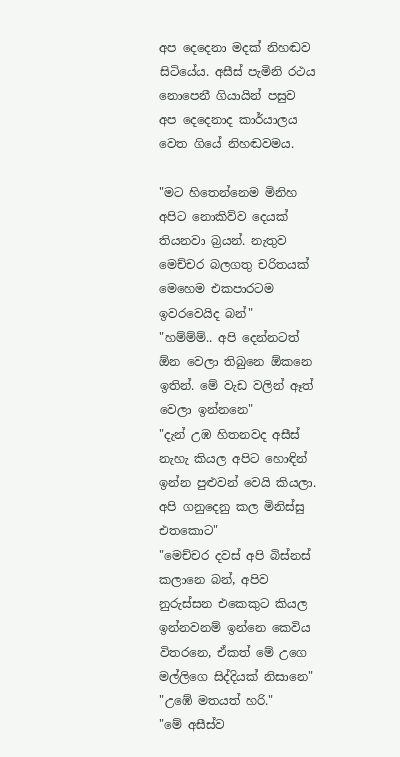අප දෙදෙනා මදක් නිහඬව සිටියේය. අසීස් පැමිනි රථය නොපෙනී ගියායින් පසුව අප දෙදෙනාද කාර්යාලය වෙත ගියේ නිහඬවමය.

"මට හිතෙන්නෙම මිනිහ අපිට නොකිව්ව දෙයක් තියනවා බ්‍රයන්. නැතුව මෙච්චර බලගතු චරිතයක් මෙහෙම එකපාරටම ඉවරවෙයිද බන්"
"හම්ම්ම්.. අපි දෙන්නටත් ඕන වෙලා තිබුනෙ ඕකනෙ ඉතින්. මේ වැඩ වලින් ඈත් වෙලා ඉන්නනෙ"
"දැන් උඹ හිතනවද අසීස් නැහැ කියල අපිට හොඳින් ඉන්න පුළුවන් වෙයි කියලා. අපි ගනුදෙනු කල මිනිස්සු එතකොට"
"මෙච්චර දවස් අපි බිස්නස් කලානෙ බන්, අපිව නුරුස්සන එකෙකුට කියල ඉන්නවනම් ඉන්නෙ කෙවිය විතරනෙ, ඒකත් මේ උගෙ මල්ලිගෙ සිද්දියක් නිසානෙ"
"උඹේ මතයත් හරි."
"මේ අසීස්ව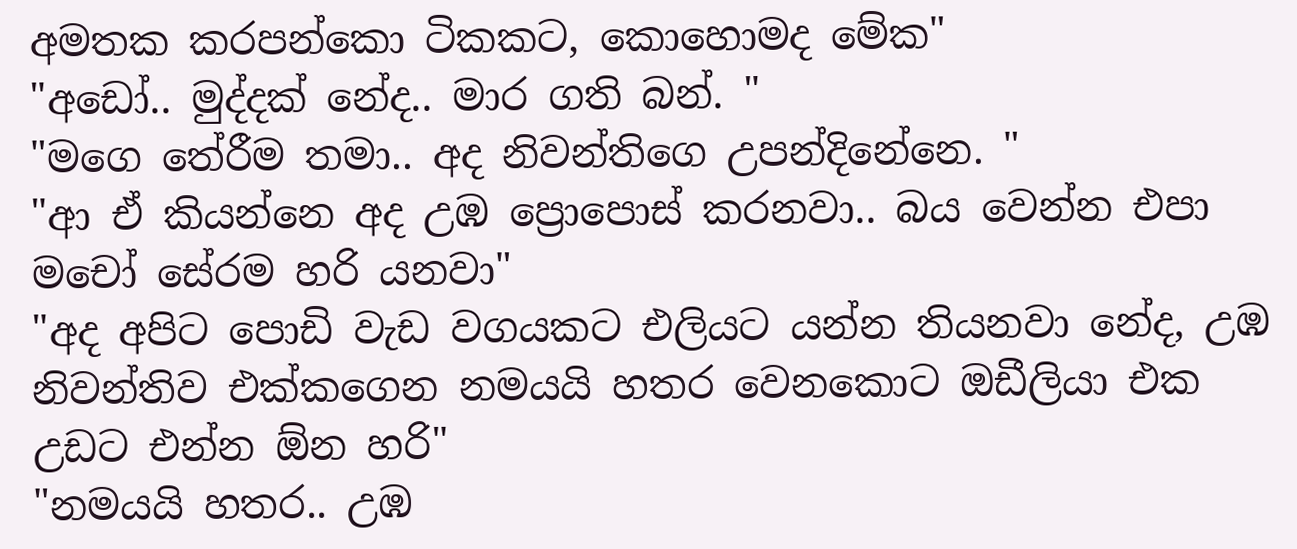අමතක කරපන්කො ටිකකට, කොහොමද මේක"
"අඩෝ.. මුද්දක් නේද.. මාර ගති බන්. "
"මගෙ තේරීම තමා.. අද නිවන්තිගෙ උපන්දිනේනෙ. "
"ආ ඒ කියන්නෙ අද උඹ ප්‍රොපොස් කරනවා.. බය වෙන්න එපා මචෝ සේරම හරි යනවා"
"අද අපිට පොඩි වැඩ වගයකට එලියට යන්න තියනවා නේද, උඹ නිවන්තිව එක්කගෙන නමයයි හතර වෙනකොට ඔඩීලියා එක උඩට එන්න ඕන හරි"
"නමයයි හතර.. උඹ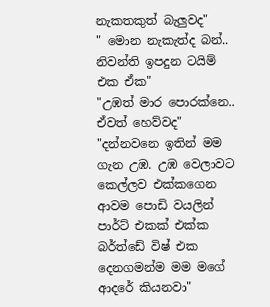නැකතකුත් බැලුවද"
" මොන නැකැත්ද බන්.. නිවන්ති ඉපදුන ටයිම් එක ඒක"
"උඹත් මාර පොරක්නෙ.. ඒවත් හෙව්වද"
"දන්නවනෙ ඉතින් මම ගැන උඹ. උඹ වෙලාවට කෙල්ලව එක්කගෙන ආවම පොඩි වයලින් පාර්ට් එකක් එක්ක බර්ත්ඩේ විෂ් එක දෙනගමන්ම මම මගේ ආදරේ කියනවා"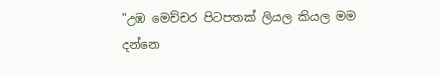"උඹ මෙච්චර පිටපතක් ලියල කියල මම දන්නෙ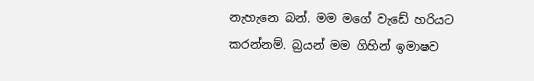නැහැනෙ බන්. මම මගේ වැඩේ හරියට කරන්නම්. බ්‍රයන් මම ගිහින් ඉමාෂව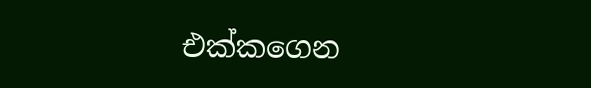එක්කගෙන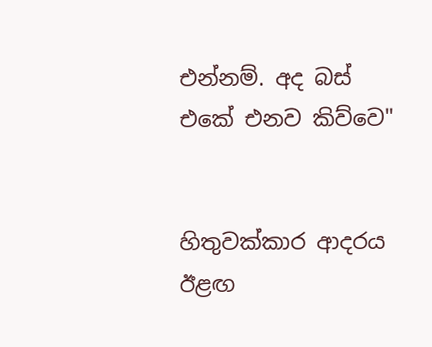එන්නම්. අද බස් එකේ එනව කිව්වෙ"


හිතුවක්කාර ආදරය ඊළඟ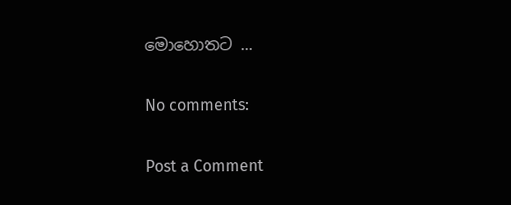මොහොතට ...

No comments:

Post a Comment